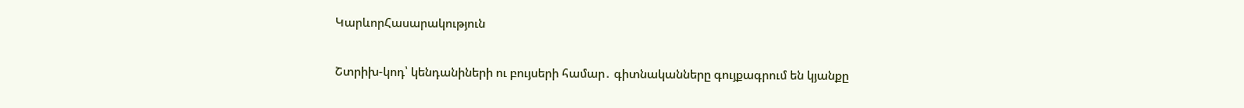ԿարևորՀասարակություն

Շտրիխ-կոդ՝ կենդանիների ու բույսերի համար․ գիտնականները գույքագրում են կյանքը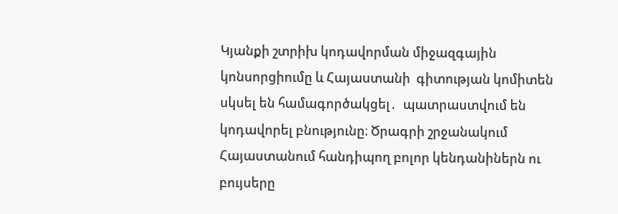Կյանքի շտրիխ կոդավորման միջազգային կոնսորցիումը և Հայաստանի  գիտության կոմիտեն սկսել են համագործակցել․  պատրաստվում են կոդավորել բնությունը։ Ծրագրի շրջանակում Հայաստանում հանդիպող բոլոր կենդանիներն ու բույսերը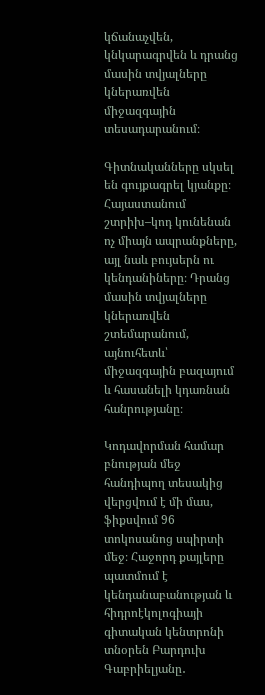կճանաչվեն, կնկարագրվեն և դրանց մասին տվյալները կներառվեն միջազգային տեսադարանում։

Գիտնականները սկսել են գույքագրել կյանքը։ Հայաստանում շտրիխ–կոդ կունենան ոչ միայն ապրանքները, այլ նաև բույսերն ու կենդանիները։ Դրանց մասին տվյալները կներառվեն շտեմարանում, այնուհետև՝ միջազգային բազայում և հասանելի կդառնան հանրությանը։

Կոդավորման համար բնության մեջ հանդիպող տեսակից վերցվում է մի մաս, ֆիքսվում 96 տոկոսանոց սպիրտի մեջ։ Հաջորդ քայլերը պատմում է կենդանաբանության և հիդրոէկոլոգիայի գիտական կենտրոնի տնօրեն Բարդուխ Գաբրիելյանը․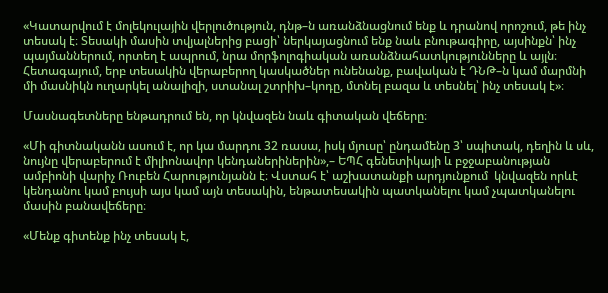«Կատարվում է մոլեկուլային վերլուծություն, դնթ–ն առանձնացնում ենք և դրանով որոշում, թե ինչ տեսակ է։ Տեսակի մասին տվյալներից բացի՝ ներկայացնում ենք նաև բնութագիրը, այսինքն՝ ինչ պայմաններում, որտեղ է ապրում, նրա մորֆոլոգիական առանձնահատկությունները և այլն։ Հետագայում, երբ տեսակին վերաբերող կասկածներ ունենանք, բավական է ԴՆԹ–ն կամ մարմնի մի մասնիկն ուղարկել անալիզի, ստանալ շտրիխ–կոդը, մտնել բազա և տեսնել՝ ինչ տեսակ է»։

Մասնագետները ենթադրում են, որ կնվազեն նաև գիտական վեճերը։

«Մի գիտնականն ասում է, որ կա մարդու 32 ռասա, իսկ մյուսը՝ ընդամենը 3՝ սպիտակ, դեղին և սև, նույնը վերաբերում է միլիոնավոր կենդաներիներին»,– ԵՊՀ գենետիկայի և բջջաբանության ամբիոնի վարիչ Ռուբեն Հարությունյանն է։ Վստահ է՝ աշխատանքի արդյունքում  կնվազեն որևէ կենդանու կամ բույսի այս կամ այն տեսակին, ենթատեսակին պատկանելու կամ չպատկանելու մասին բանավեճերը։

«Մենք գիտենք ինչ տեսակ է,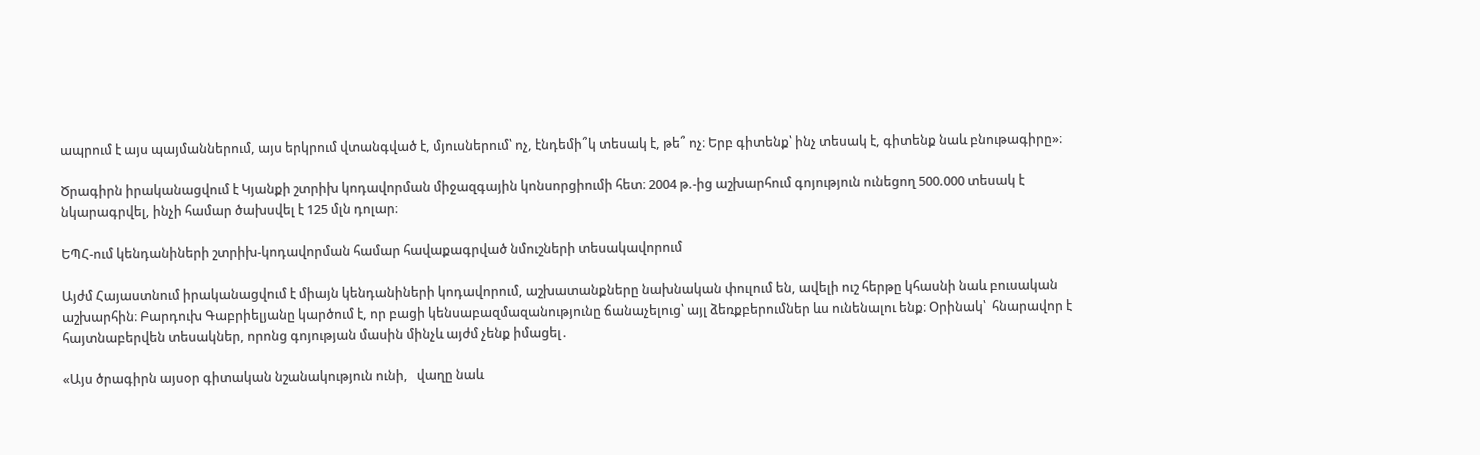ապրում է այս պայմաններում, այս երկրում վտանգված է, մյուսներում՝ ոչ, էնդեմի՞կ տեսակ է, թե՞ ոչ։ Երբ գիտենք՝ ինչ տեսակ է, գիտենք նաև բնութագիրը»։

Ծրագիրն իրականացվում է Կյանքի շտրիխ կոդավորման միջազգային կոնսորցիումի հետ։ 2004 թ.-ից աշխարհում գոյություն ունեցող 500.000 տեսակ է նկարագրվել, ինչի համար ծախսվել է 125 մլն դոլար։

ԵՊՀ-ում կենդանիների շտրիխ-կոդավորման համար հավաքագրված նմուշների տեսակավորում

Այժմ Հայաստնում իրականացվում է միայն կենդանիների կոդավորում, աշխատանքները նախնական փուլում են, ավելի ուշ հերթը կհասնի նաև բուսական աշխարհին։ Բարդուխ Գաբրիելյանը կարծում է, որ բացի կենսաբազմազանությունը ճանաչելուց՝ այլ ձեռքբերումներ ևս ունենալու ենք։ Օրինակ՝  հնարավոր է հայտնաբերվեն տեսակներ, որոնց գոյության մասին մինչև այժմ չենք իմացել․

«Այս ծրագիրն այսօր գիտական նշանակություն ունի,   վաղը նաև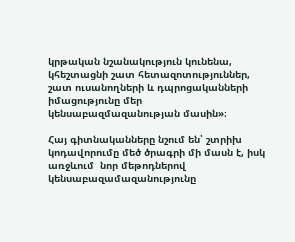կրթական նշանակություն կունենա, կհեշտացնի շատ հետազոտություններ, շատ ուսանողների և դպրոցականների իմացությունը մեր կենսաբազմազանության մասին»։

Հայ գիտնականները նշում են՝ շտրիխ կոդավորումը մեծ ծրագրի մի մասն է, իսկ առջևում  նոր մեթոդներով կենսաբազամազանությունը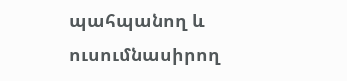պահպանող և ուսումնասիրող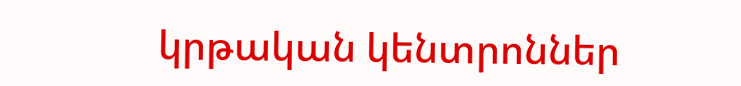կրթական կենտրոններ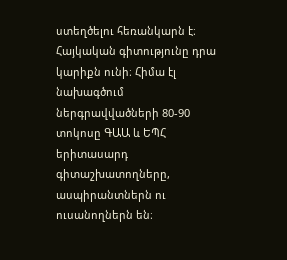ստեղծելու հեռանկարն է։ Հայկական գիտությունը դրա կարիքն ունի։ Հիմա էլ նախագծում ներգրավվածների 80-90 տոկոսը ԳԱԱ և ԵՊՀ երիտասարդ գիտաշխատողները, ասպիրանտներն ու ուսանողներն են։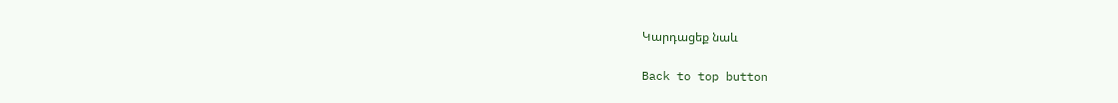Կարդացեք նաև

Back to top button